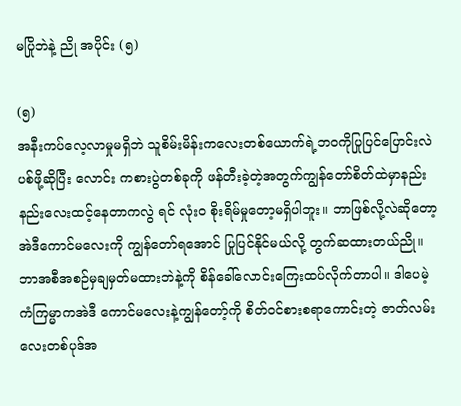မပြိုဘဲနဲ့ ညို အပိုင်း (၅)

(၅)
အနီးကပ်လေ့လာမှုမရှိဘဲ သူစိမ်းမိန်းကလေးတစ်ယောက်ရဲ့ဘဝကိုပြုပြင်ပြောင်းလဲပစ်ဖို့ဆိုပြီး လောင်း ကစားပွဲတစ်ခုကို ဖန်တီးခဲ့တဲ့အတွက်ကျွန်တော်စိတ်ထဲမှာနည်းနည်းလေးထင့်နေတာကလွဲ ရင် လုံး၀ စိုးရိမ်မှုတော့မရှိပါဘူး။ ဘာဖြစ်လို့လဲဆိုတော့ အဲဒီကောင်မလေးကို ကျွန်တော်ရအောင် ပြုပြင်နိုင်မယ်လို့ တွက်ဆထားတယ်ညို။
ဘာအစီအစဉ်မှချမှတ်မထားဘဲနဲ့ကို စိန်ခေါ်လောင်းကြေးထပ်လိုက်တာပါ။ ဒါပေမဲ့ ကံကြမ္မာကအဲဒီ ကောင်မလေးနဲ့ကျွန်တော့်ကို စိတ်ဝင်စားစရာကောင်းတဲ့ ဇာတ်လမ်းလေးတစ်ပုဒ်အ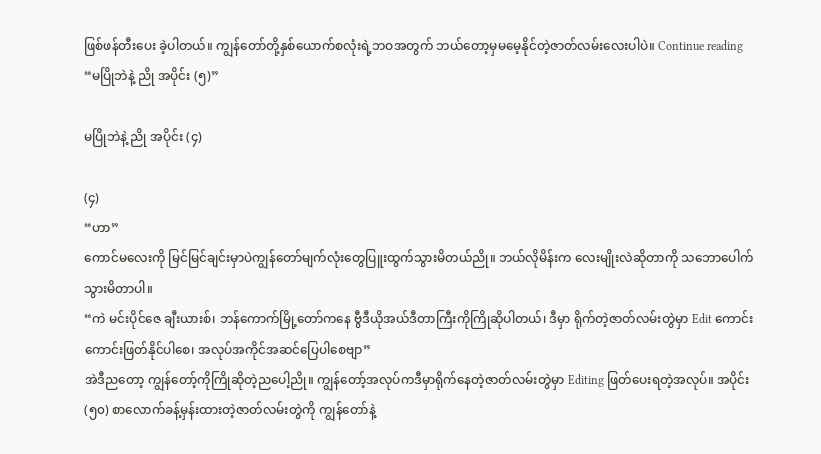ဖြစ်ဖန်တီးပေး ခဲ့ပါတယ်။ ကျွန်တော်တို့နှစ်ယောက်စလုံးရဲ့ဘဝအတွက် ဘယ်တော့မှမမေ့နိုင်တဲ့ဇာတ်လမ်းလေးပါပဲ။ Continue reading “မပြိုဘဲနဲ့ ညို အပိုင်း (၅)”

မပြိုဘဲနဲ့ ညို အပိုင်း (၄)

(၄)
“ဟာ”
ကောင်မလေးကို မြင်မြင်ချင်းမှာပဲကျွန်တော်မျက်လုံးတွေပြူးထွက်သွားမိတယ်ညို။ ဘယ်လိုမိန်းက လေးမျိုးလဲဆိုတာကို သဘောပေါက်သွားမိတာပါ။
“ကဲ မင်းပိုင်ဇေ ချီးယားစ်၊ ဘန်ကောက်မြို့တော်ကနေ ဗွီဒီယိုအယ်ဒီတာကြီးကိုကြိုဆိုပါတယ်၊ ဒီမှာ ရိုက်တဲ့ဇာတ်လမ်းတွဲမှာ Edit ကောင်းကောင်းဖြတ်နိုင်ပါစေ၊ အလုပ်အကိုင်အဆင်ပြေပါစေဗျာ”
အဲဒီညတော့ ကျွန်တော့်ကိုကြိုဆိုတဲ့ညပေါ့ညို။ ကျွန်တော့်အလုပ်ကဒီမှာရိုက်နေတဲ့ဇာတ်လမ်းတွဲမှာ Editing ဖြတ်ပေးရတဲ့အလုပ်။ အပိုင်း (၅၀) စာလောက်ခန့်မှန်းထားတဲ့ဇာတ်လမ်းတွဲကို ကျွန်တော်နဲ့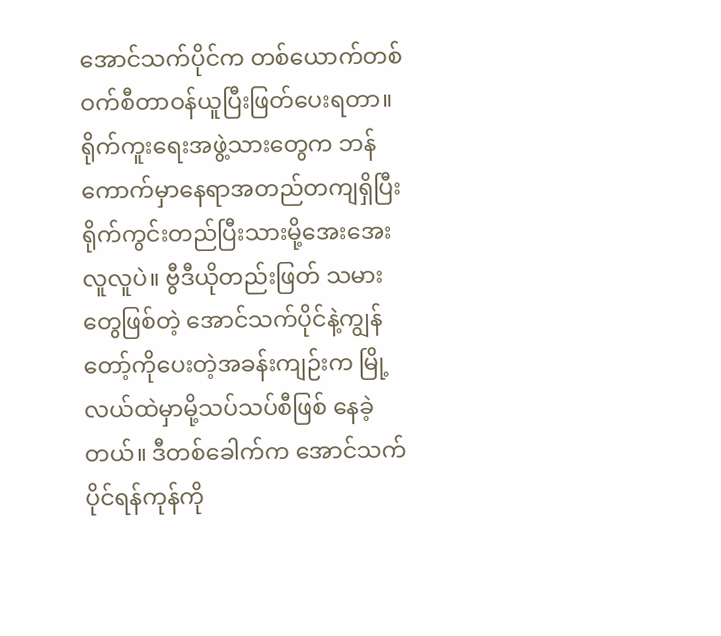အောင်သက်ပိုင်က တစ်ယောက်တစ်ဝက်စီတာဝန်ယူပြီးဖြတ်ပေးရတာ။ ရိုက်ကူးရေးအဖွဲ့သားတွေက ဘန်ကောက်မှာနေရာအတည်တကျရှိပြီး ရိုက်ကွင်းတည်ပြီးသားမို့အေးအေးလူလူပဲ။ ဗွီဒီယိုတည်းဖြတ် သမားတွေဖြစ်တဲ့ အောင်သက်ပိုင်နဲ့ကျွန်တော့်ကိုပေးတဲ့အခန်းကျဉ်းက မြို့လယ်ထဲမှာမို့သပ်သပ်စီဖြစ် နေခဲ့တယ်။ ဒီတစ်ခေါက်က အောင်သက်ပိုင်ရန်ကုန်ကို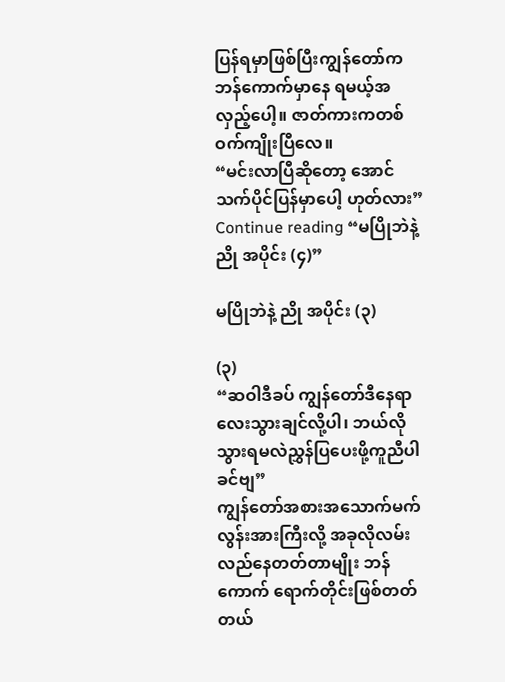ပြန်ရမှာဖြစ်ပြီးကျွန်တော်ကဘန်ကောက်မှာနေ ရမယ့်အလှည့်ပေါ့။ ဇာတ်ကားကတစ်ဝက်ကျိုးပြီလေ။
“မင်းလာပြီဆိုတော့ အောင်သက်ပိုင်ပြန်မှာပေါ့ ဟုတ်လား” Continue reading “မပြိုဘဲနဲ့ ညို အပိုင်း (၄)”

မပြိုဘဲနဲ့ ညို အပိုင်း (၃)

(၃)
“ဆဝါဒီခပ် ကျွန်တော်ဒီနေရာလေးသွားချင်လို့ပါ၊ ဘယ်လိုသွားရမလဲညွှန်ပြပေးဖို့ကူညီပါခင်ဗျ”
ကျွန်တော်အစားအသောက်မက်လွန်းအားကြီးလို့ အခုလိုလမ်းလည်နေတတ်တာမျိုး ဘန်ကောက် ရောက်တိုင်းဖြစ်တတ်တယ်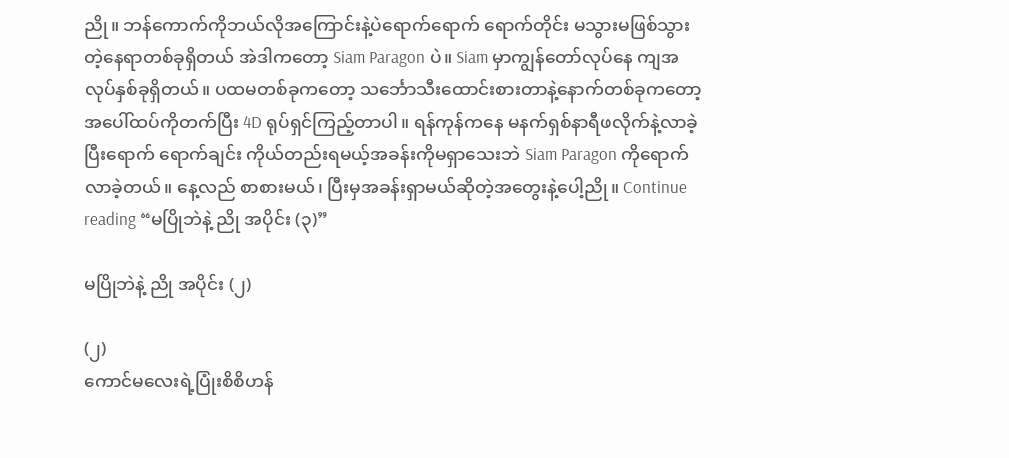ညို။ ဘန်ကောက်ကိုဘယ်လိုအကြောင်းနဲ့ပဲရောက်ရောက် ရောက်တိုင်း မသွားမဖြစ်သွားတဲ့နေရာတစ်ခုရှိတယ် အဲဒါကတော့ Siam Paragon ပဲ။ Siam မှာကျွန်တော်လုပ်နေ ကျအလုပ်နှစ်ခုရှိတယ်။ ပထမတစ်ခုကတော့ သင်္ဘောသီးထောင်းစားတာနဲ့နောက်တစ်ခုကတော့ အပေါ်ထပ်ကိုတက်ပြီး 4D ရုပ်ရှင်ကြည့်တာပါ။ ရန်ကုန်ကနေ မနက်ရှစ်နာရီဖလိုက်နဲ့လာခဲ့ပြီးရောက် ရောက်ချင်း ကိုယ်တည်းရမယ့်အခန်းကိုမရှာသေးဘဲ Siam Paragon ကိုရောက်လာခဲ့တယ်။ နေ့လည် စာစားမယ်၊ ပြီးမှအခန်းရှာမယ်ဆိုတဲ့အတွေးနဲ့ပေါ့ညို။ Continue reading “မပြိုဘဲနဲ့ ညို အပိုင်း (၃)”

မပြိုဘဲနဲ့ ညို အပိုင်း (၂)

(၂)
ကောင်မလေးရဲ့ပြုံးစိစိဟန်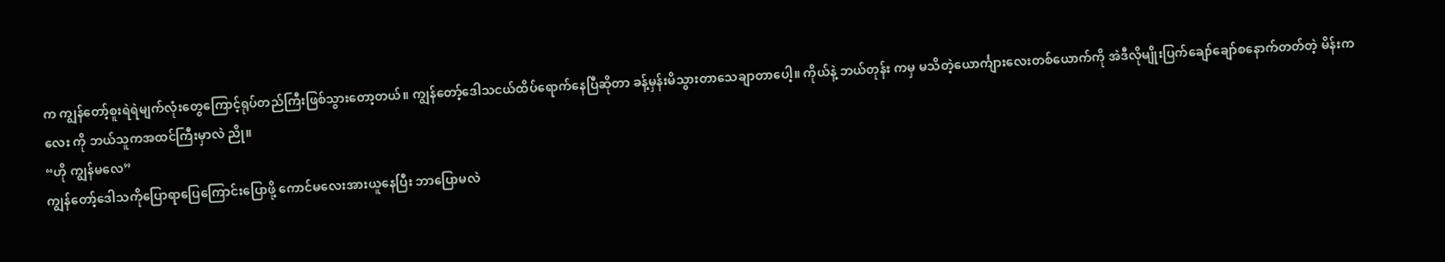က ကျွန်တော့်စူးရဲရဲမျက်လုံးတွေကြောင့်ရုပ်တည်ကြီးဖြစ်သွားတော့တယ်။ ကျွန်တော့်ဒေါသငယ်ထိပ်ရောက်နေပြီဆိုတာ ခန့်မှန်းမိသွားတာသေချာတာပေါ့။ ကိုယ်နဲ့ ဘယ်တုန်း ကမှ မသိတဲ့ယောင်္ကျားလေးတစ်ယောက်ကို အဲဒီလိုမျိုးပြက်ချော်ချော်စနောက်တတ်တဲ့ မိန်းကလေး ကို ဘယ်သူကအထင်ကြီးမှာလဲ ညို။
“ဟို ကျွန်မလေ”
ကျွန်တော့်ဒေါသကိုပြောရာပြေကြောင်းပြောဖို့ ကောင်မလေးအားယူနေပြီး ဘာပြောမလဲ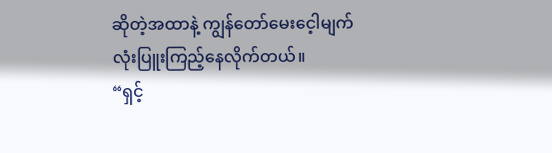ဆိုတဲ့အထာနဲ့ ကျွန်တော်မေးငေ့ါမျက်လုံးပြူးကြည့်နေလိုက်တယ်။
“ရှင့်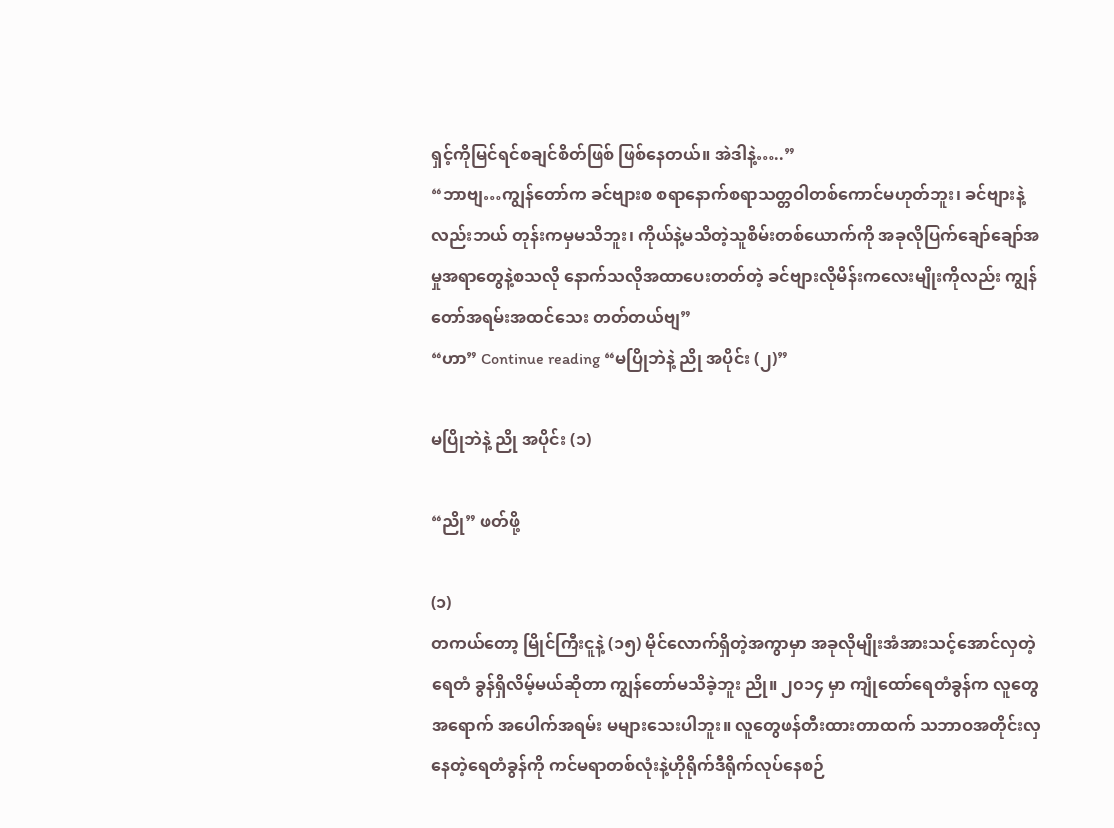ရှင့်ကိုမြင်ရင်စချင်စိတ်ဖြစ် ဖြစ်နေတယ်။ အဲဒါနဲ့…..”
“ဘာဗျ…ကျွန်တော်က ခင်ဗျားစ စရာနောက်စရာသတ္တဝါတစ်ကောင်မဟုတ်ဘူး၊ ခင်ဗျားနဲ့လည်းဘယ် တုန်းကမှမသိဘူး၊ ကိုယ်နဲ့မသိတဲ့သူစိမ်းတစ်ယောက်ကို အခုလိုပြက်ချော်ချော်အမှုအရာတွေနဲ့စသလို နောက်သလိုအထာပေးတတ်တဲ့ ခင်ဗျားလိုမိန်းကလေးမျိုးကိုလည်း ကျွန်တော်အရမ်းအထင်သေး တတ်တယ်ဗျ”
“ဟာ” Continue reading “မပြိုဘဲနဲ့ ညို အပိုင်း (၂)”

မပြိုဘဲနဲ့ ညို အပိုင်း (၁)

“ညို” ဖတ်ဖို့

(၁)
တကယ်တော့ မြိုင်ကြီးငူနဲ့ (၁၅) မိုင်လောက်ရှိတဲ့အကွာမှာ အခုလိုမျိုးအံအားသင့်အောင်လှတဲ့ ရေတံ ခွန်ရှိလိမ့်မယ်ဆိုတာ ကျွန်တော်မသိခဲ့ဘူး ညို။ ၂၀၁၄ မှာ ကျုံထော်ရေတံခွန်က လူတွေအရောက် အပေါက်အရမ်း မများသေးပါဘူး။ လူတွေဖန်တီးထားတာထက် သဘာဝအတိုင်းလှနေတဲ့ရေတံခွန်ကို ကင်မရာတစ်လုံးနဲ့ဟိုရိုက်ဒီရိုက်လုပ်နေစဉ်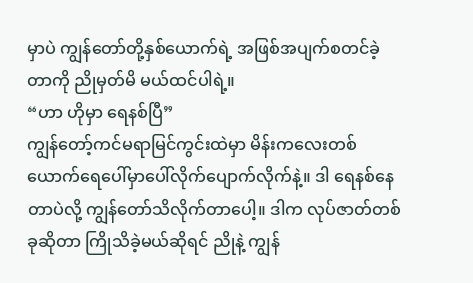မှာပဲ ကျွန်တော်တို့နှစ်ယောက်ရဲ့ အဖြစ်အပျက်စတင်ခဲ့ တာကို ညိုမှတ်မိ မယ်ထင်ပါရဲ့။
“ဟာ ဟိုမှာ ရေနစ်ပြီ”
ကျွန်တော့်ကင်မရာမြင်ကွင်းထဲမှာ မိန်းကလေးတစ်ယောက်ရေပေါ်မှာပေါ်လိုက်ပျောက်လိုက်နဲ့။ ဒါ ရေနစ်နေတာပဲလို့ ကျွန်တော်သိလိုက်တာပေါ့။ ဒါက လုပ်ဇာတ်တစ်ခုဆိုတာ ကြိုသိခဲ့မယ်ဆိုရင် ညိုနဲ့ ကျွန်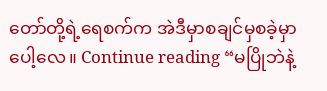တော်တို့ရဲ့ရေစက်က အဲဒီမှာစချင်မှစခဲ့မှာပေါ့လေ။ Continue reading “မပြိုဘဲနဲ့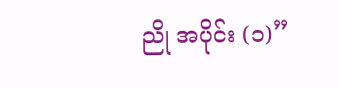ညို အပိုင်း (၁)”